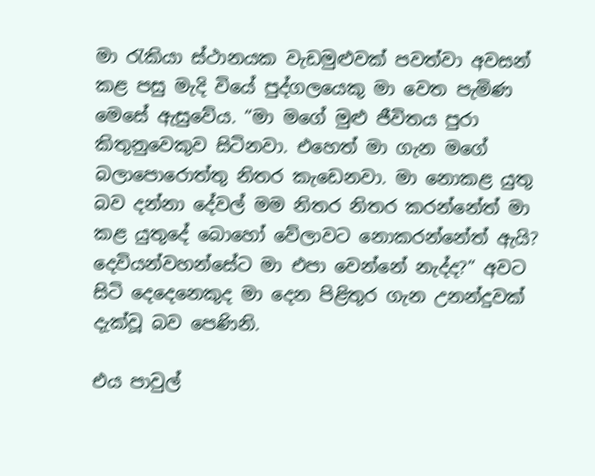මා රැකියා ස්ථානයක වැඩමුළුවක් පවත්වා අවසන් කළ පසු මැදි වියේ පුද්ගලයෙකු මා වෙත පැමිණ මෙසේ ඇසුවේය. “මා මගේ මුළු ජීවිතය පුරා කිතුනුවෙකුව සිටිනවා. එහෙත් මා ගැන මගේ බලාපොරොත්තු නිතර කැඩෙනවා. මා නොකළ යුතු බව දන්නා දේවල් මම නිතර නිතර කරන්නේත් මා කළ යුතුදේ බොහෝ වේලාවට නොකරන්නේත් ඇයි? දෙවියන්වහන්සේට මා එපා වෙන්නේ නැද්ද?” අවට සිටි දෙදෙනෙකුද මා දෙන පිළිතුර ගැන උනන්දුවක් දැක්වූ බව පෙණිනි.

එය පාවුල්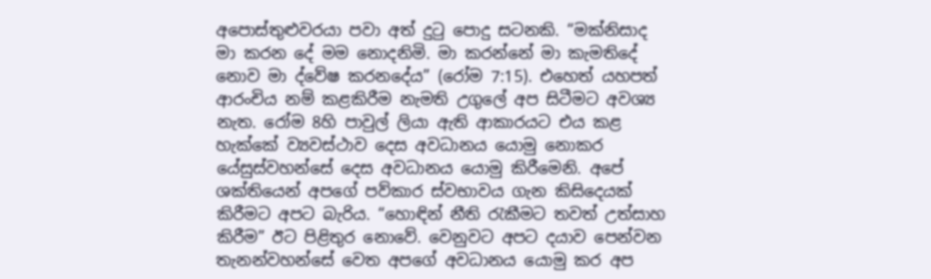අපොස්තුළුවරයා පවා අත් දුටු පොදු සටනකි. “මක්නිසාද මා කරන දේ මම නොදනිමි. මා කරන්නේ මා කැමතිදේ නොව මා ද්වේෂ කරනදේය” (රෝම 7:15). එහෙත් යහපත් ආරංචිය නම් කළකිරීම නැමති උගුලේ අප සිටීමට අවශ්‍ය නැත. රෝම 8හි පාවුල් ලියා ඇති ආකාරයට එය කළ හැක්කේ ව්‍යවස්ථාව දෙස අවධානය යොමු නොකර යේසුස්වහන්සේ දෙස අවධානය යොමු කිරීමෙනි. අපේ ශක්තියෙන් අපගේ පව්කාර ස්වභාවය ගැන කිසිදෙයක් කිරීමට අපට බැරිය. “හොඳින් නීති රැකීමට තවත් උත්සාහ කිරීම” ඊට පිළිතුර නොවේ. වෙනුවට අපට දයාව පෙන්වන තැනන්වහන්සේ වෙත අපගේ අවධානය යොමු කර අප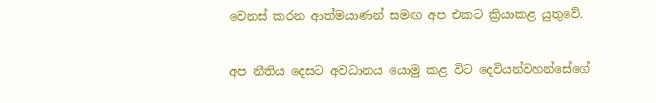වෙනස් කරන ආත්මයාණන් සමඟ අප එකට ක්‍රියාකළ යුතුවේ.

අප නීතිය දෙසට අවධානය යොමු කළ විට දෙවියන්වහන්සේගේ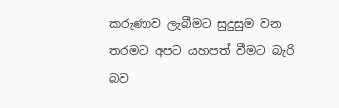කරුණාව ලැබීමට සුදුසුම වන තරමට අපට යහපත් වීමට බැරි බව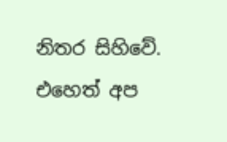නිතර සිහිවේ. එහෙත් අප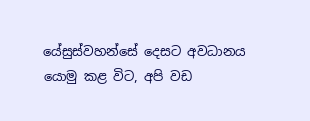යේසුස්වහන්සේ දෙසට අවධානය යොමු කළ විට, අපි වඩ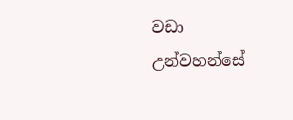වඩා උන්වහන්සේ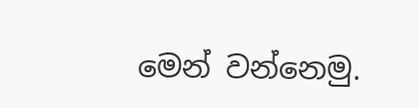මෙන් වන්නෙමු.